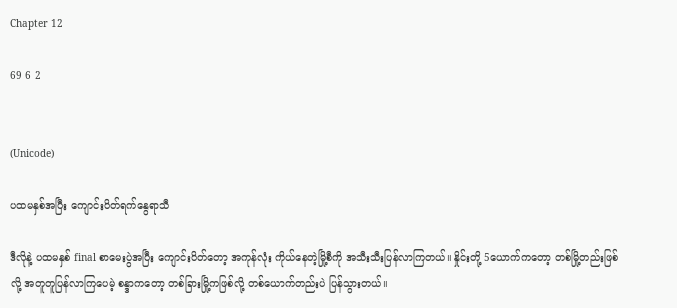Chapter 12

69 6 2


(Unicode)

ပထမနှစ်အပြီး ကျောင်းပိတ်ရက်နွေရာသီ

ဒီလိုနဲ့ ပထမနှစ် final စာမေးပွဲအပြီး ကျောင်းပိတ်တော့ အကုန်လုံး ကိုယ်နေတဲ့မြို့စီကို အသီးသီးပြန်လာကြတယ်။ နှိုင်းတို့ 5ယောက်ကတော့ တစ်မြို့တည်းဖြစ်လို့ အတူတူပြန်လာကြပေမဲ့ စန္ဒာကတော့ တစ်ခြားမြို့ကဖြစ်လို့ တစ်ယောက်တည်းပဲ ပြန်သွားတယ်။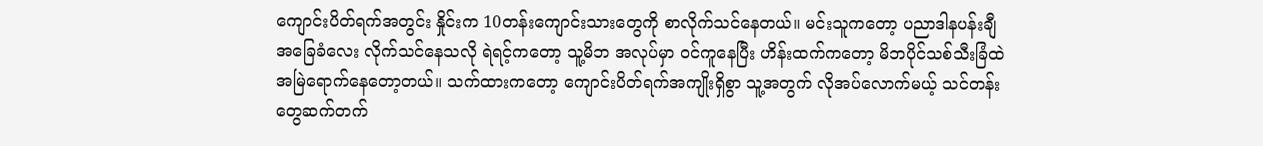ကျောင်းပိတ်ရက်အတွင်း နှိုင်းက 10တန်းကျောင်းသားတွေကို စာလိုက်သင်နေတယ်။ မင်းသူကတော့ ပညာဒါနပန်းချီအခြေခံလေး လိုက်သင်နေသလို ရဲရင့်ကတော့ သူ့မိဘ အလုပ်မှာ ဝင်ကူနေပြီး ဟိန်းထက်ကတော့ မိဘပိုင်သစ်သီးခြံထဲ အမြဲရောက်နေတော့တယ်။ သက်ထားကတော့ ကျောင်းပိတ်ရက်အကျိုးရှိစွာ သူ့အတွက် လိုအပ်လောက်မယ့် သင်တန်းတွေဆက်တက်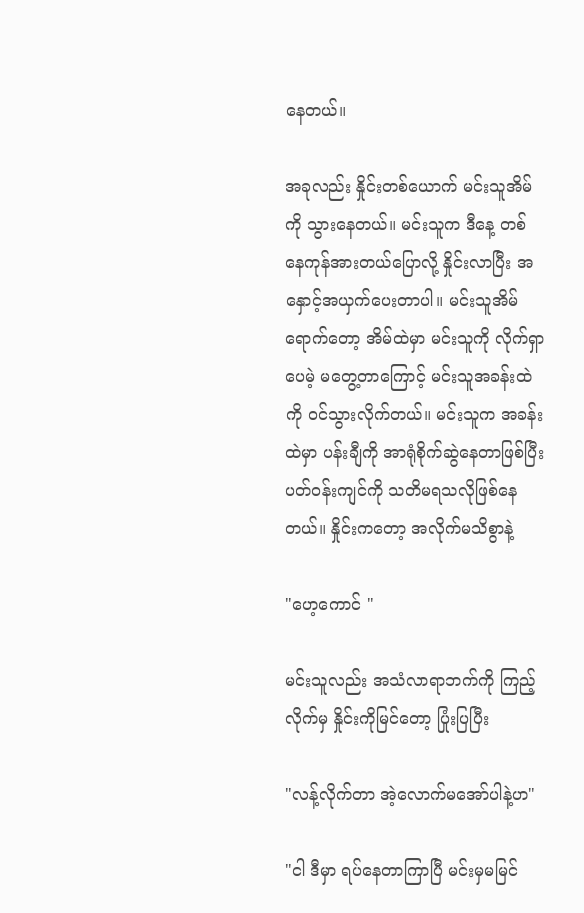နေတယ်။

အခုလည်း နှိုင်းတစ်ယောက် မင်းသူအိမ်ကို သွားနေတယ်။ မင်းသူက ဒီနေ့ တစ်နေကုန်အားတယ်ပြောလို့ နှိုင်းလာပြီး အနှောင့်အယှက်ပေးတာပါ။ မင်းသူအိမ်ရောက်တော့ အိမ်ထဲမှာ မင်းသူကို လိုက်ရှာပေမဲ့ မတွေ့တာကြောင့် မင်းသူအခန်းထဲကို ဝင်သွားလိုက်တယ်။ မင်းသူက အခန်းထဲမှာ ပန်းချီကို အာရုံစိုက်ဆွဲနေတာဖြစ်ပြီး ပတ်ဝန်းကျင်ကို သတိမရသလိုဖြစ်နေတယ်။ နှိုင်းကတော့ အလိုက်မသိစွာနဲ့

"ဟေ့ကောင် "

မင်းသူလည်း အသံလာရာဘက်ကို ကြည့်လိုက်မှ နှိုင်းကို‌မြင်တော့ ပြုံးပြပြီး

"လန့်လိုက်တာ အဲ့လောက်‌မအော်ပါနဲ့ဟ"

"ငါ ဒီမှာ ရပ်နေတာကြာပြီ မင်းမှမမြင်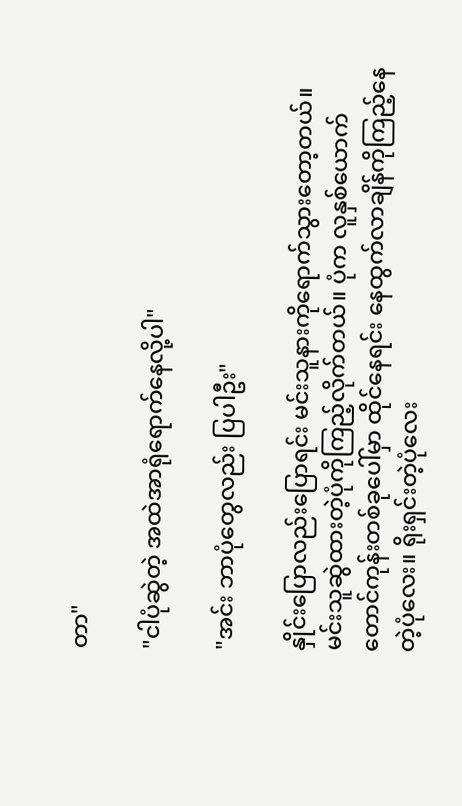တာ"

"ငါပုံဆွဲတဲ့ အထဲအာရုံရောက်နေလို့ပါ"

"အင်း ဘာပုံတွေလည်း ပြပါဦး"

နှိုင်းပြောလည်းပြောရင်း မင်းသူနားကိုရောက်သွားတော့တယ်။ မင်းသူဆွဲထားတဲ့ပုံကိုကြည့်လိုက်တယ်။ ပုံက ‌လူနှစ်ယောက် တောင်ကုန်းတစ်ခုပေါ်မှာ ထိုင်နေရင်း နေထွက်လာချိန်ကိုကြည့်နေတဲ့ပုံလေး။ ရိုးရှင်းတဲ့ပုံလေး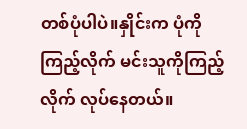တစ်ပုံပါပဲ။နှိုင်းက ပုံကိုကြည့်လိုက် မင်းသူကိုကြည့်လိုက် လုပ်နေတယ်။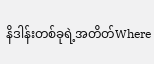နိဒါန်းတစ်ခုရဲ့အတိတ်Where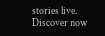stories live. Discover now